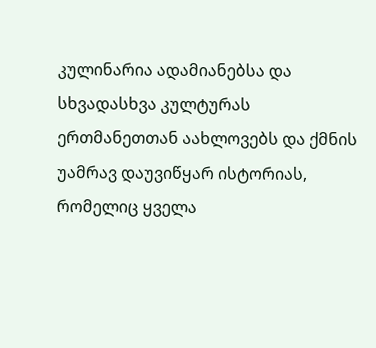კულინარია ადამიანებსა და სხვადასხვა კულტურას ერთმანეთთან აახლოვებს და ქმნის უამრავ დაუვიწყარ ისტორიას, რომელიც ყველა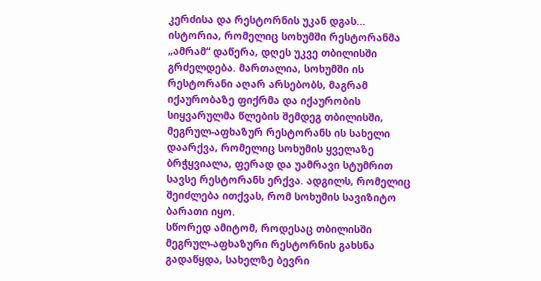კერძისა და რესტორნის უკან დგას... ისტორია, რომელიც სოხუმში რესტორანმა „ამრამ“ დაწერა, დღეს უკვე თბილისში გრძელდება. მართალია, სოხუმში ის რესტორანი აღარ არსებობს, მაგრამ იქაურობაზე ფიქრმა და იქაურობის სიყვარულმა წლების შემდეგ თბილისში, მეგრულ-აფხაზურ რესტორანს ის სახელი დაარქვა, რომელიც სოხუმის ყველაზე ბრჭყვიალა, ფერად და უამრავი სტუმრით სავსე რესტორანს ერქვა. ადგილს, რომელიც შეიძლება ითქვას, რომ სოხუმის სავიზიტო ბარათი იყო.
სწორედ ამიტომ, როდესაც თბილისში მეგრულ-აფხაზური რესტორნის გახსნა გადაწყდა, სახელზე ბევრი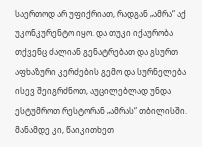საერთოდ არ უფიქრიათ, რადგან „ამრა“ აქ უკონკურენტო იყო. და თუკი იქაურობა თქვენც ძალიან გენატრებათ და გსურთ აფხაზური კერძების გემო და სურნელება ისევ შეიგრძნოთ, აუცილებლად უნდა ესტუმროთ რესტორან „ამრას“ თბილისში. მანამდე კი, წაიკითხეთ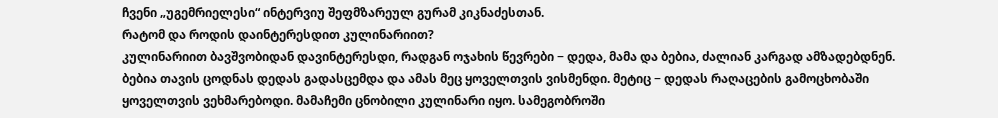ჩვენი „უგემრიელესი“ ინტერვიუ შეფმზარეულ გურამ კიკნაძესთან.
რატომ და როდის დაინტერესდით კულინარიით?
კულინარიით ბავშვობიდან დავინტერესდი, რადგან ოჯახის წევრები − დედა, მამა და ბებია, ძალიან კარგად ამზადებდნენ. ბებია თავის ცოდნას დედას გადასცემდა და ამას მეც ყოველთვის ვისმენდი. მეტიც − დედას რაღაცების გამოცხობაში ყოველთვის ვეხმარებოდი. მამაჩემი ცნობილი კულინარი იყო. სამეგობროში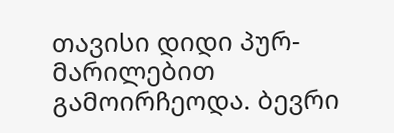თავისი დიდი პურ-მარილებით გამოირჩეოდა. ბევრი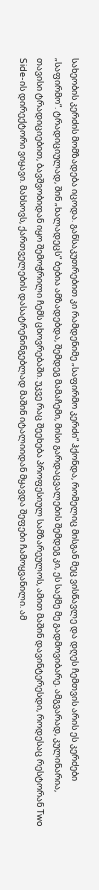სახეობის კერძის მომზადება იცოდა. განსაკუთრებით კი რამდენიმე „საფირმო კერძი“ ჰქონდა, რომელიც მისგან მეც ვისწავლე და დღეს ჩემთვის არის ეს კერძები „საფირმო“. ტრადიციულად, შინ „ხალადეცს“ ბებია ამზადებდა, შემდეგ მამაჩემი, მისი გარდაცვალების შემდეგ კი, ეს საქმე მე გადმოვიბარე. ამგვარად, კულინარია, თავისი ტრადიციებით, ბავშვობიდან იყო შემოჭრილი ჩემს ცხოვრებაში. უკვე რაც შეეხება პროფესიულ სამზარეულოს, ამით მაშინ დავინტერესდი, როდესაც რესტორან Two Side-ის დირექტორი ვიყავი. მახსოვს, ქართველების დასატრენინგებლად მაშინ იტალიიდან მყავდა შეფები ჩამოყვანილი. ამ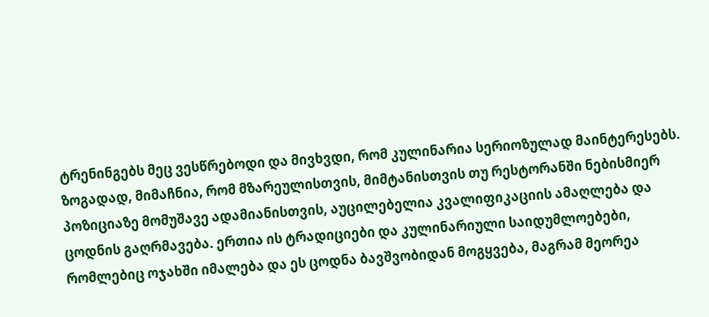ტრენინგებს მეც ვესწრებოდი და მივხვდი, რომ კულინარია სერიოზულად მაინტერესებს. ზოგადად, მიმაჩნია, რომ მზარეულისთვის, მიმტანისთვის თუ რესტორანში ნებისმიერ პოზიციაზე მომუშავე ადამიანისთვის, აუცილებელია კვალიფიკაციის ამაღლება და ცოდნის გაღრმავება. ერთია ის ტრადიციები და კულინარიული საიდუმლოებები, რომლებიც ოჯახში იმალება და ეს ცოდნა ბავშვობიდან მოგყვება, მაგრამ მეორეა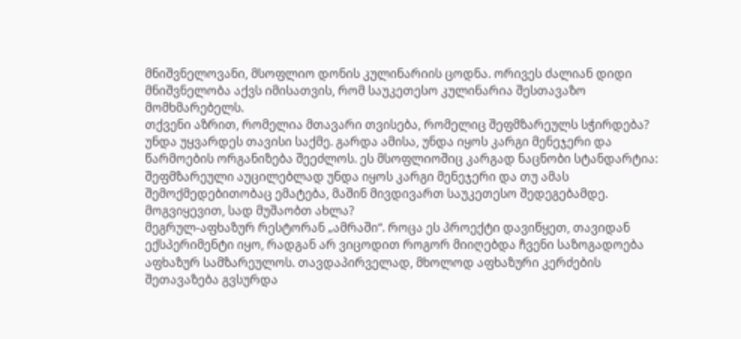მნიშვნელოვანი, მსოფლიო დონის კულინარიის ცოდნა. ორივეს ძალიან დიდი მნიშვნელობა აქვს იმისათვის, რომ საუკეთესო კულინარია შესთავაზო მომხმარებელს.
თქვენი აზრით, რომელია მთავარი თვისება, რომელიც შეფმზარეულს სჭირდება?
უნდა უყვარდეს თავისი საქმე. გარდა ამისა, უნდა იყოს კარგი მენეჯერი და წარმოების ორგანიზება შეეძლოს. ეს მსოფლიოშიც კარგად ნაცნობი სტანდარტია: შეფმზარეული აუცილებლად უნდა იყოს კარგი მენეჯერი და თუ ამას შემოქმედებითობაც ემატება, მაშინ მივდივართ საუკეთესო შედეგებამდე.
მოგვიყევით, სად მუშაობთ ახლა?
მეგრულ-აფხაზურ რესტორან „ამრაში“. როცა ეს პროექტი დავიწყეთ, თავიდან ექსპერიმენტი იყო, რადგან არ ვიცოდით როგორ მიიღებდა ჩვენი საზოგადოება აფხაზურ სამზარეულოს. თავდაპირველად, მხოლოდ აფხაზური კერძების შეთავაზება გვსურდა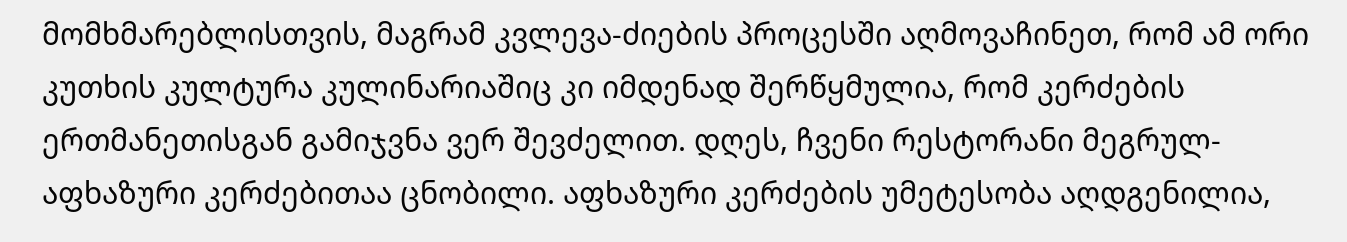მომხმარებლისთვის, მაგრამ კვლევა-ძიების პროცესში აღმოვაჩინეთ, რომ ამ ორი კუთხის კულტურა კულინარიაშიც კი იმდენად შერწყმულია, რომ კერძების ერთმანეთისგან გამიჯვნა ვერ შევძელით. დღეს, ჩვენი რესტორანი მეგრულ-აფხაზური კერძებითაა ცნობილი. აფხაზური კერძების უმეტესობა აღდგენილია,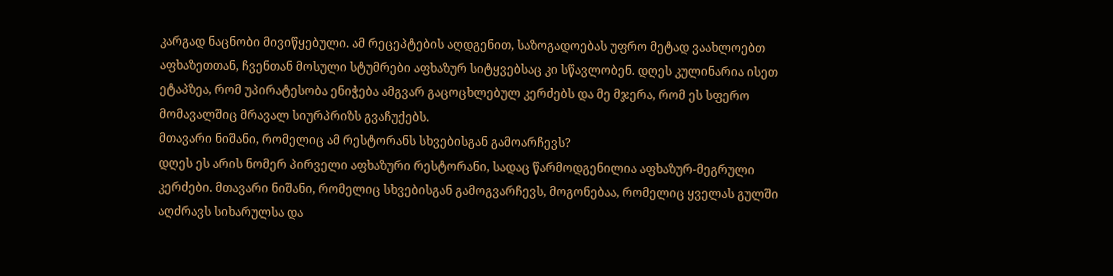კარგად ნაცნობი მივიწყებული. ამ რეცეპტების აღდგენით, საზოგადოებას უფრო მეტად ვაახლოებთ აფხაზეთთან, ჩვენთან მოსული სტუმრები აფხაზურ სიტყვებსაც კი სწავლობენ. დღეს კულინარია ისეთ ეტაპზეა, რომ უპირატესობა ენიჭება ამგვარ გაცოცხლებულ კერძებს და მე მჯერა, რომ ეს სფერო მომავალშიც მრავალ სიურპრიზს გვაჩუქებს.
მთავარი ნიშანი, რომელიც ამ რესტორანს სხვებისგან გამოარჩევს?
დღეს ეს არის ნომერ პირველი აფხაზური რესტორანი, სადაც წარმოდგენილია აფხაზურ-მეგრული კერძები. მთავარი ნიშანი, რომელიც სხვებისგან გამოგვარჩევს, მოგონებაა, რომელიც ყველას გულში აღძრავს სიხარულსა და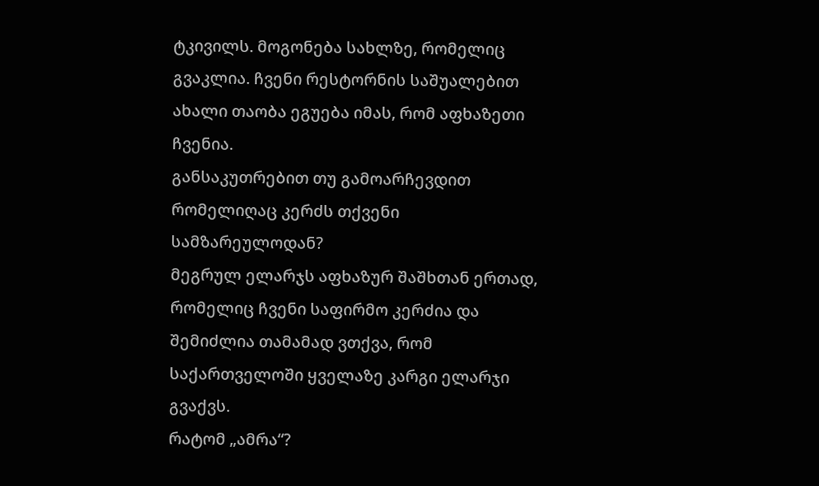ტკივილს. მოგონება სახლზე, რომელიც გვაკლია. ჩვენი რესტორნის საშუალებით ახალი თაობა ეგუება იმას, რომ აფხაზეთი ჩვენია.
განსაკუთრებით თუ გამოარჩევდით რომელიღაც კერძს თქვენი სამზარეულოდან?
მეგრულ ელარჯს აფხაზურ შაშხთან ერთად, რომელიც ჩვენი საფირმო კერძია და შემიძლია თამამად ვთქვა, რომ საქართველოში ყველაზე კარგი ელარჯი გვაქვს.
რატომ „ამრა“?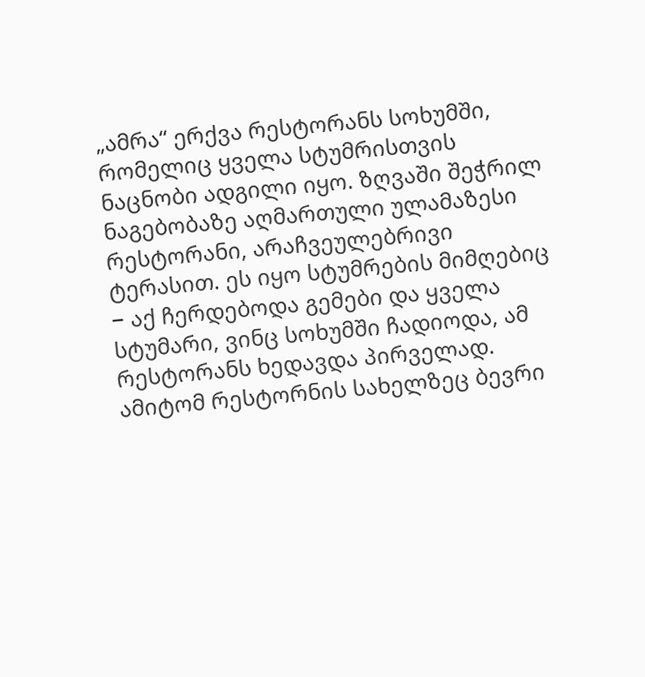„ამრა“ ერქვა რესტორანს სოხუმში, რომელიც ყველა სტუმრისთვის ნაცნობი ადგილი იყო. ზღვაში შეჭრილ ნაგებობაზე აღმართული ულამაზესი რესტორანი, არაჩვეულებრივი ტერასით. ეს იყო სტუმრების მიმღებიც − აქ ჩერდებოდა გემები და ყველა სტუმარი, ვინც სოხუმში ჩადიოდა, ამ რესტორანს ხედავდა პირველად. ამიტომ რესტორნის სახელზეც ბევრი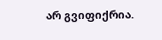არ გვიფიქრია.